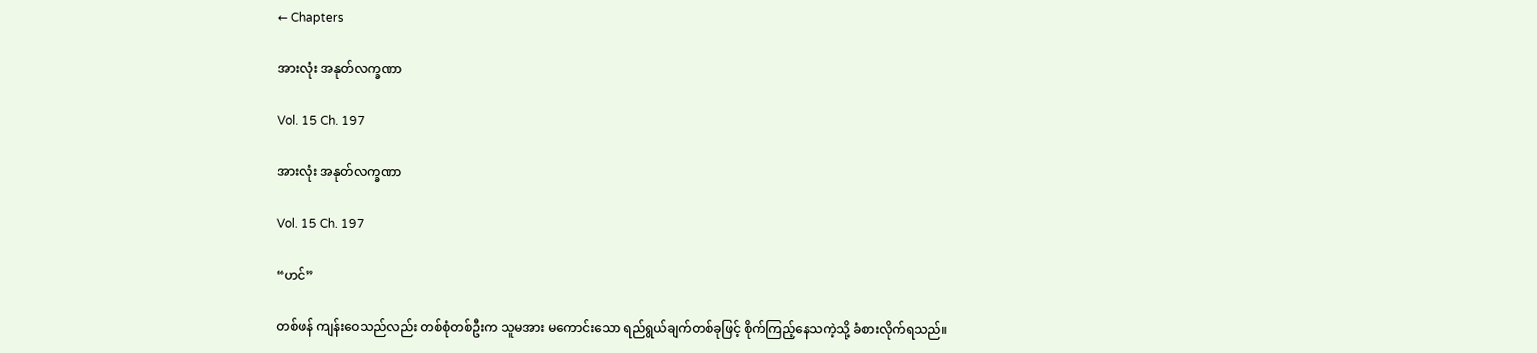← Chapters

အားလုံး အနုတ်လက္ခဏာ

Vol. 15 Ch. 197

အားလုံး အနုတ်လက္ခဏာ

Vol. 15 Ch. 197

“ဟင်”

တစ်ဖန် ကျန်းဝေသည်လည်း တစ်စုံတစ်ဦးက သူမအား မကောင်းသော ရည်ရွယ်ချက်တစ်ခုဖြင့် စိုက်ကြည့်နေသကဲ့သို့ ခံစားလိုက်ရသည်။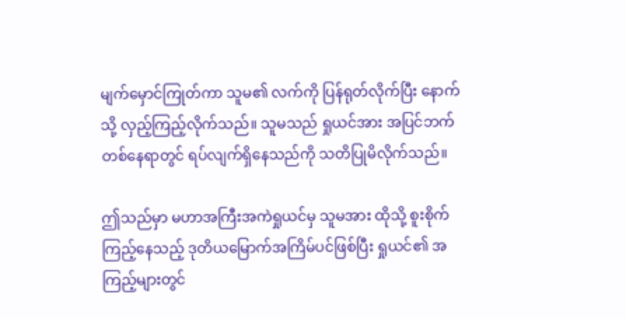မျက်မှောင်ကြုတ်ကာ သူမ၏ လက်ကို ပြန်ရုတ်လိုက်ပြီး နောက်သို့ လှည့်ကြည့်လိုက်သည်။ သူမသည် ရှုယင်အား အပြင်ဘက်တစ်နေရာတွင် ရပ်လျက်ရှိနေသည်ကို သတိပြုမိလိုက်သည်။

ဤသည်မှာ မဟာအကြီးအကဲရှုယင်မှ သူမအား ထိုသို့ စူးစိုက်ကြည့်နေသည့် ဒုတိယမြောက်အကြိမ်ပင်ဖြစ်ပြီး ရှုယင်၏ အကြည့်များတွင်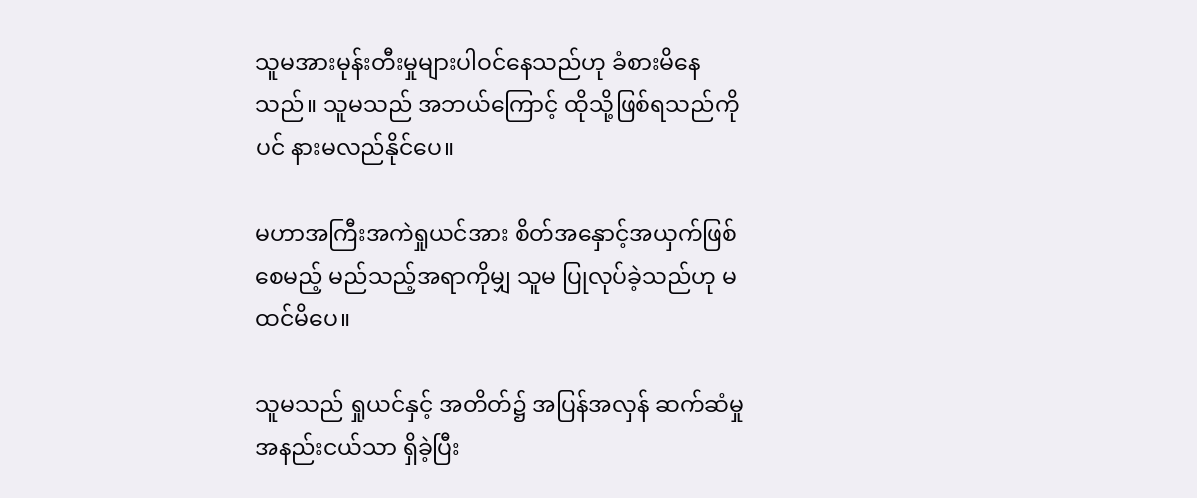သူမအားမုန်းတီးမှုများပါဝင်နေသည်ဟု ခံစားမိနေသည်။ သူမသည် အဘယ်ကြောင့် ထိုသို့ဖြစ်ရသည်ကိုပင် နားမလည်နိုင်ပေ။

မဟာအကြီးအကဲရှုယင်အား စိတ်အနှောင့်အယှက်ဖြစ်စေမည့် မည်သည့်အရာကိုမျှ သူမ ပြုလုပ်ခဲ့သည်ဟု မထင်မိပေ။

သူမသည် ရှုယင်နှင့် အတိတ်၌ အပြန်အလှန် ဆက်ဆံမှု အနည်းငယ်သာ ရှိခဲ့ပြီး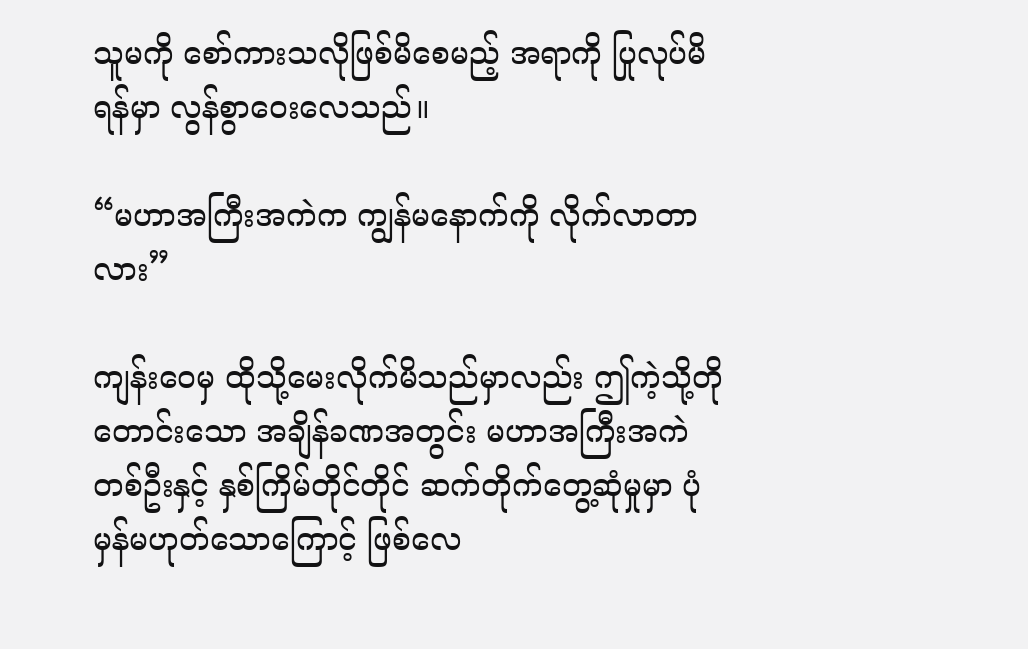သူမကို စော်ကားသလိုဖြစ်မိစေမည့် အရာကို ပြုလုပ်မိရန်မှာ လွန်စွာဝေးလေသည်။

“မဟာအကြီးအကဲက ကျွန်မနောက်ကို လိုက်လာတာလား”

ကျန်းဝေမှ ထိုသို့မေးလိုက်မိသည်မှာလည်း ဤကဲ့သို့တိုတောင်းသော အချိန်ခဏအတွင်း မဟာအကြီးအကဲတစ်ဦးနှင့် နှစ်ကြိမ်တိုင်တိုင် ဆက်တိုက်တွေ့ဆုံမှုမှာ ပုံမှန်မဟုတ်သောကြောင့် ဖြစ်လေ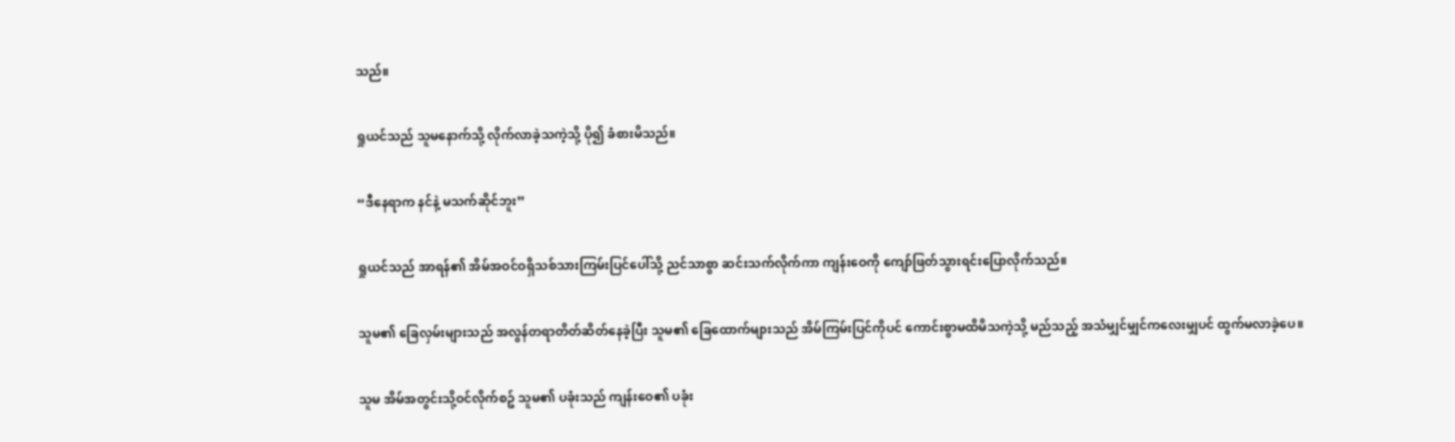သည်။

ရှုယင်သည် သူမနောက်သို့ လိုက်လာခဲ့သကဲ့သို့ ပို၍ ခံစားမိသည်။

“ဒီနေရာက နင်နဲ့ မသက်ဆိုင်ဘူး”

ရှုယင်သည် အာရန်၏ အိမ်အဝင်ဝရှိသစ်သားကြမ်းပြင်ပေါ်သို့ ညင်သာစွာ ဆင်းသက်လိုက်ကာ ကျန်းဝေကို ကျော်ဖြတ်သွားရင်းပြောလိုက်သည်။

သူမ၏ ခြေလှမ်းများသည် အလွန်တရာတိတ်ဆိတ်နေခဲ့ပြီး သူမ၏ ခြေထောက်များသည် အိမ်ကြမ်းပြင်ကိုပင် ကောင်းစွာမထိမိသကဲ့သို့ မည်သည့် အသံမျှင်မျှင်ကလေးမျှပင် ထွက်မလာခဲ့ပေ။

သူမ အိမ်အတွင်းသို့ဝင်လိုက်စဥ် သူမ၏ ပခုံးသည် ကျန်းဝေ၏ ပခုံး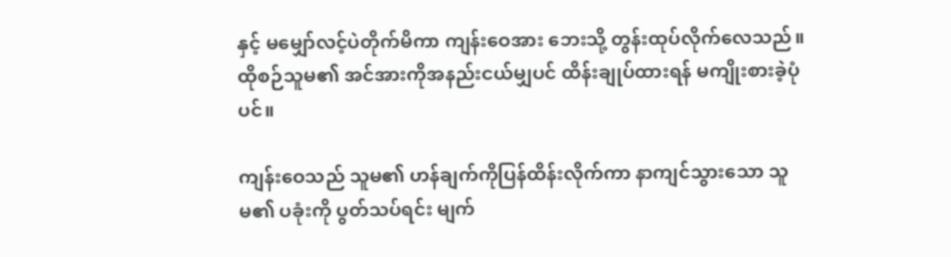နှင့် မမျှော်လင့်ပဲတိုက်မိကာ ကျန်းဝေအား ဘေးသို့ တွန်းထုပ်လိုက်လေသည်။ ထိုစဉ်သူမ၏ အင်အားကိုအနည်းငယ်မျှပင် ထိန်းချုပ်ထားရန် မကျိုးစားခဲ့ပုံပင်။

ကျန်းဝေသည် သူမ၏ ဟန်ချက်ကိုပြန်ထိန်းလိုက်ကာ နာကျင်သွားသော သူမ၏ ပခုံးကို ပွတ်သပ်ရင်း မျက်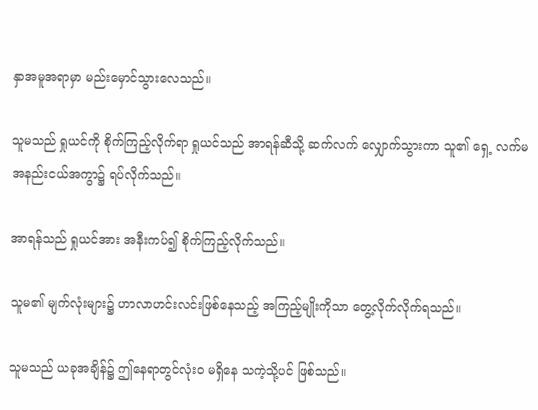နှာအမူအရာမှာ မည်းမှောင်သွားလေသည်။

သူမသည် ရှုယင်ကို စိုက်ကြည့်လိုက်ရာ ရှုယင်သည် အာရန်ဆီသို့ ဆက်လက် လျှောက်သွားကာ သူ၏ ရှေ့ လက်မအနည်းငယ်အကွာ၌ ရပ်လိုက်သည်။

အာရန်သည် ရှုယင်အား အနီးကပ်၍ စိုက်ကြည့်လိုက်သည်။

သူမ၏ မျက်လုံးများ၌ ဟာလာဟင်းလင်းဖြစ်နေသည့် အကြည့်မျိုးကိုသာ တွေ့လိုက်လိုက်ရသည်။

သူမသည် ယခုအချိန်၌ ဤနေရာတွင်လုံးဝ မရှိနေ သကဲ့သို့ပင် ဖြစ်သည်။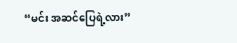“မင်း အဆင်ပြေရဲ့လား”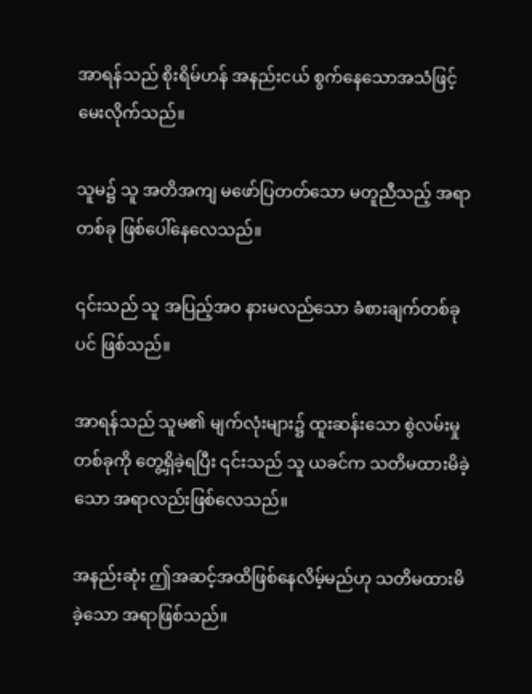အာရန်သည် စိုးရိမ်ဟန် အနည်းငယ် စွက်နေသောအသံဖြင့် မေးလိုက်သည်။

သူမ၌ သူ အတိအကျ မဖော်ပြတတ်သော မတူညီသည့် အရာတစ်ခု ဖြစ်ပေါ်နေလေသည်။

၎င်းသည် သူ အပြည့်အဝ နားမလည်သော ခံစားချက်တစ်ခုပင် ဖြစ်သည်။

အာရန်သည် သူမ၏ မျက်လုံးများ၌ ထူးဆန်းသော စွဲလမ်းမှုတစ်ခုကို တွေ့ရှိခဲ့ရပြီး ၎င်းသည် သူ ယခင်က သတိမထားမိခဲ့သော အရာလည်းဖြစ်လေသည်။

အနည်းဆုံး ဤအဆင့်အထိဖြစ်နေလိမ့်မည်ဟု သတိမထားမိခဲ့သော အရာဖြစ်သည်။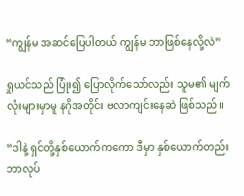“ကျွန်မ အဆင်ပြေပါတယ် ကျွန်မ ဘာဖြစ်နေလို့လဲ”

ရှုယင်သည် ပြုံး၍ ပြောလိုက်သော်လည်း သူမ၏ မျက်လုံးများမှာမူ နဂိုအတိုင်း ဗလာကျင်းနေဆဲ ဖြစ်သည်။

“ဒါနဲ့ ရှင်တို့နှစ်ယောက်ကကော ဒီမှာ နှစ်ယောက်တည်း ဘာလုပ်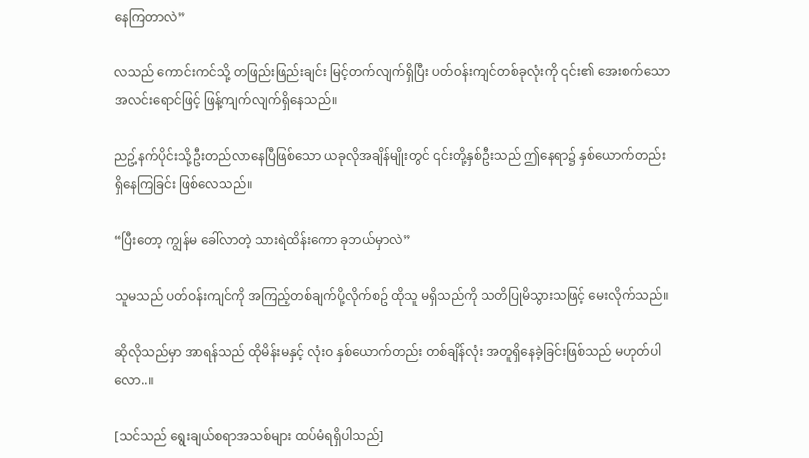နေကြတာလဲ”

လသည် ကောင်းကင်သို့ တဖြည်းဖြည်းချင်း မြင့်တက်လျက်ရှိပြီး ပတ်ဝန်းကျင်တစ်ခုလုံးကို ၎င်း၏ အေးစက်သော အလင်းရောင်ဖြင့် ဖြန့်ကျက်လျက်ရှိနေသည်။

ညဥ့်နက်ပိုင်းသို့ဦးတည်လာနေပြီဖြစ်သော ယခုလိုအချိန်မျိုးတွင် ၎င်းတို့နှစ်ဦးသည် ဤနေရာ၌ နှစ်ယောက်တည်း ရှိနေကြခြင်း ဖြစ်လေသည်။

“ပြီးတော့ ကျွန်မ ခေါ်လာတဲ့ သားရဲထိန်းကော ခုဘယ်မှာလဲ”

သူမသည် ပတ်ဝန်းကျင်ကို အကြည့်တစ်ချက်ပို့လိုက်စဥ် ထိုသူ မရှိသည်ကို သတိပြုမိသွားသဖြင့် မေးလိုက်သည်။

ဆိုလိုသည်မှာ အာရန်သည် ထိုမိန်းမနှင့် လုံးဝ နှစ်ယောက်တည်း တစ်ချိန်လုံး အတူရှိနေခဲ့ခြင်းဖြစ်သည် မဟုတ်ပါလော..။

[သင်သည် ရွေးချယ်စရာအသစ်များ ထပ်မံရရှိပါသည်]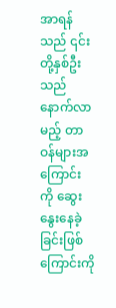အာရန်သည် ၎င်းတို့နှစ်ဦးသည် နောက်လာမည့် တာဝန်များအကြောင်း ကို ဆွေးနွေးနေခဲ့ခြင်းဖြစ်ကြောင်းကို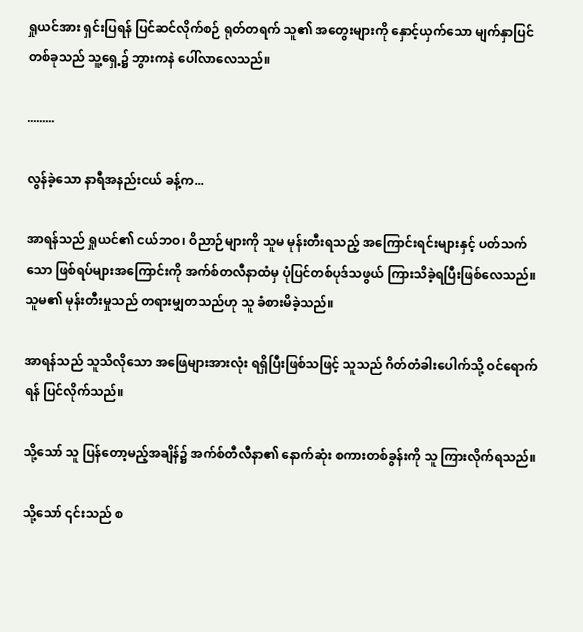ရှုယင်အား ရှင်းပြရန် ပြင်ဆင်လိုက်စဉ် ရုတ်တရက် သူ၏ အတွေးများကို နှောင့်ယှက်သော မျက်နှာပြင်တစ်ခုသည် သူ့ရှေ့၌ ဘွားကနဲ ပေါ်လာလေသည်။

.........

လွန်ခဲ့သော နာရီအနည်းငယ် ခန့်က...

အာရန်သည် ရှုယင်၏ ငယ်ဘဝ၊ ဝိညာဉ်များကို သူမ မုန်းတီးရသည့် အကြောင်းရင်းများနှင့် ပတ်သက်သော ဖြစ်ရပ်များအကြောင်းကို အက်စ်တလီနာထံမှ ပုံပြင်တစ်ပုဒ်သဖွယ် ကြားသိခဲ့ရပြီးဖြစ်လေသည်။ သူမ၏ မုန်းတီးမှုသည် တရားမျှတသည်ဟု သူ ခံစားမိခဲ့သည်။

အာရန်သည် သူသိလိုသော အဖြေများအားလုံး ရရှိပြီးဖြစ်သဖြင့် သူသည် ဂိတ်တံခါးပေါက်သို့ ဝင်ရောက်ရန် ပြင်လိုက်သည်။

သို့သော် သူ ပြန်တော့မည့်အချိန်၌ အက်စ်တီလီနာ၏ နောက်ဆုံး စကားတစ်ခွန်းကို သူ ကြားလိုက်ရသည်။

သို့သော် ၎င်းသည် စ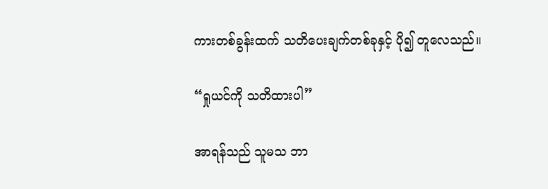ကားတစ်ခွန်းထက် သတိပေးချက်တစ်ခုနှင့် ပို၍ တူလေသည်။

“ရှုယင်ကို သတိထားပါ”

အာရန်သည် သူမသ ဘာ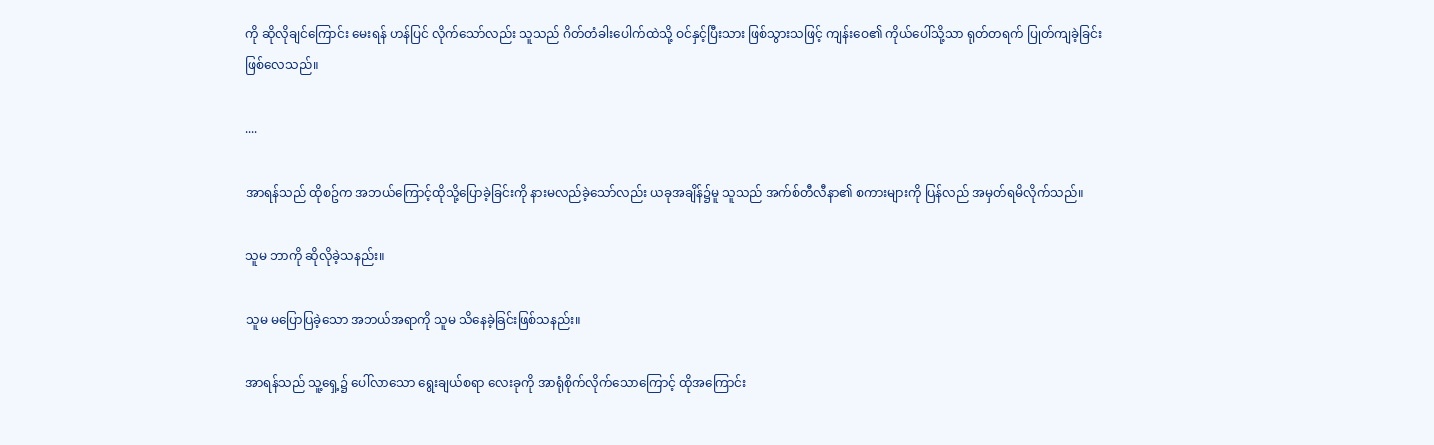ကို ဆိုလိုချင်ကြောင်း မေးရန် ဟန်ပြင် လိုက်သော်လည်း သူသည် ဂိတ်တံခါးပေါက်ထဲသို့ ဝင်နှင့်ပြီးသား ဖြစ်သွားသဖြင့် ကျန်းဝေ၏ ကိုယ်ပေါ်သို့သာ ရုတ်တရက် ပြုတ်ကျခဲ့ခြင်းဖြစ်လေသည်။

....

အာရန်သည် ထိုစဥ်က အဘယ်ကြောင့်ထိုသို့ပြောခဲ့ခြင်းကို နားမလည်ခဲ့သော်လည်း ယခုအချိန်၌မူ သူသည် အက်စ်တီလီနာ၏ စကားများကို ပြန်လည် အမှတ်ရမိလိုက်သည်။

သူမ ဘာကို ဆိုလိုခဲ့သနည်း။

သူမ မပြောပြခဲ့သော အဘယ်အရာကို သူမ သိနေခဲ့ခြင်းဖြစ်သနည်း။

အာရန်သည် သူ့ရှေ့၌ ပေါ်လာသော ရွေးချယ်စရာ လေးခုကို အာရုံစိုက်လိုက်သောကြောင့် ထိုအကြောင်း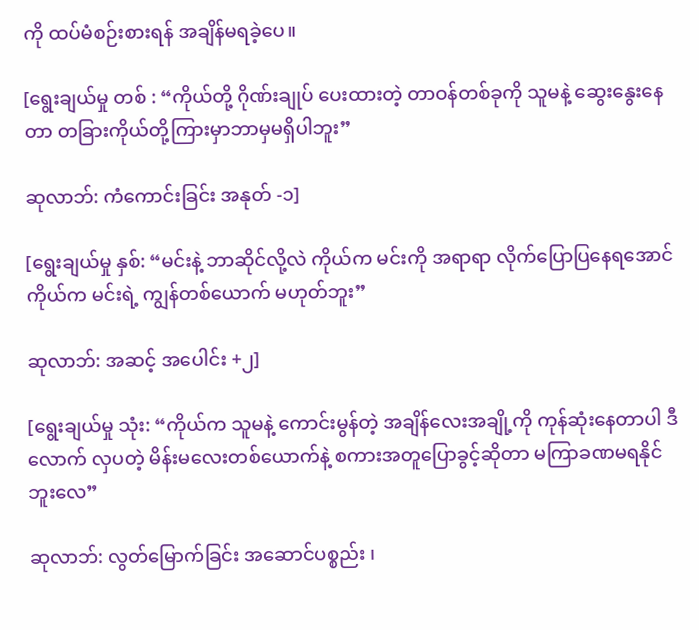ကို ထပ်မံစဉ်းစားရန် အချိန်မရခဲ့ပေ။

[ရွေးချယ်မှု တစ် : “ကိုယ်တို့ ဂိုဏ်းချုပ် ပေးထားတဲ့ တာဝန်တစ်ခုကို သူမနဲ့ ဆွေးနွေးနေတာ တခြားကိုယ်တို့ကြားမှာဘာမှမရှိပါဘူး”

ဆုလာဘ်: ကံကောင်းခြင်း အနုတ် -၁]

[ရွေးချယ်မှု နှစ်: “မင်းနဲ့ ဘာဆိုင်လို့လဲ ကိုယ်က မင်းကို အရာရာ လိုက်ပြောပြနေရအောင် ကိုယ်က မင်းရဲ့ ကျွန်တစ်‌ယောက် မဟုတ်ဘူး”

ဆုလာဘ်: အဆင့် အပေါင်း +၂]

[ရွေးချယ်မှု သုံး: “ကိုယ်က သူမနဲ့ ကောင်းမွန်တဲ့ အချိန်လေးအချို့ကို ကုန်ဆုံးနေတာပါ ဒီလောက် လှပတဲ့ မိန်းမလေးတစ်‌ယောက်နဲ့ စကားအတူပြောခွင့်ဆိုတာ မကြာခဏမရနိုင်ဘူးလေ”

ဆုလာဘ်: လွတ်မြောက်ခြင်း အဆောင်ပစ္စည်း ၊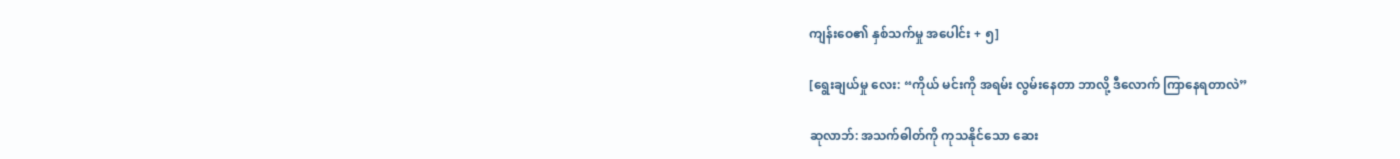ကျန်းဝေ၏ နှစ်သက်မှု အပေါင်း + ၅]

[ရွေးချယ်မှု လေး: “ကိုယ် မင်းကို အရမ်း လွမ်းနေတာ ဘာလို့ ဒီလောက် ကြာနေရတာလဲ”

ဆုလာဘ်: အသက်ဓါတ်ကို ကုသနိုင်သော ဆေး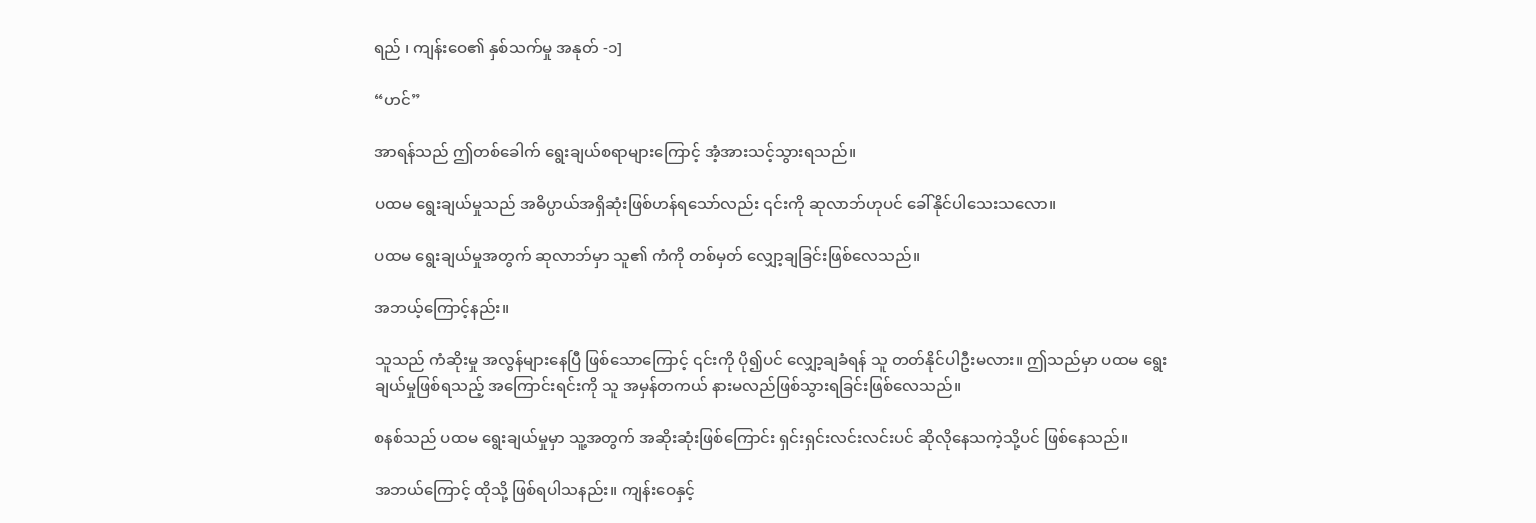ရည် ၊ ကျန်းဝေ၏ နှစ်သက်မှု အနုတ် -၁]

“ဟင်”

အာရန်သည် ဤတစ်ခေါက် ရွေးချယ်စရာများကြောင့် အံ့အားသင့်သွားရသည်။

ပထမ ရွေးချယ်မှုသည် အဓိပ္ပာယ်အရှိဆုံးဖြစ်ဟန်ရသော်လည်း ၎င်းကို ဆုလာဘ်ဟုပင် ခေါ်နိုင်ပါသေးသလော။

ပထမ ရွေးချယ်မှုအတွက် ဆုလာဘ်မှာ သူ၏ ကံကို တစ်မှတ် လျှော့ချခြင်းဖြစ်လေသည်။

အဘယ့်ကြောင့်နည်း။

သူသည် ကံဆိုးမှု အလွန်များနေပြီ ဖြစ်သောကြောင့် ၎င်းကို ပို၍ပင် လျှော့ချခံရန် သူ တတ်နိုင်ပါဦးမလား။ ဤသည်မှာ ပထမ ရွေးချယ်မှုဖြစ်ရသည့် အကြောင်းရင်းကို သူ အမှန်တကယ် နားမလည်ဖြစ်သွားရခြင်းဖြစ်လေသည်။

စနစ်သည် ပထမ ရွေးချယ်မှုမှာ သူ့အတွက် အဆိုးဆုံးဖြစ်ကြောင်း ရှင်းရှင်းလင်းလင်းပင် ဆိုလိုနေသကဲ့သို့ပင် ဖြစ်နေသည်။

အဘယ်ကြောင့် ထိုသို့ ဖြစ်ရပါသနည်း။ ကျန်းဝေနှင့်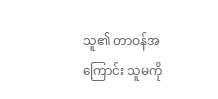သူ၏ တာဝန်အကြောင်း သူမကို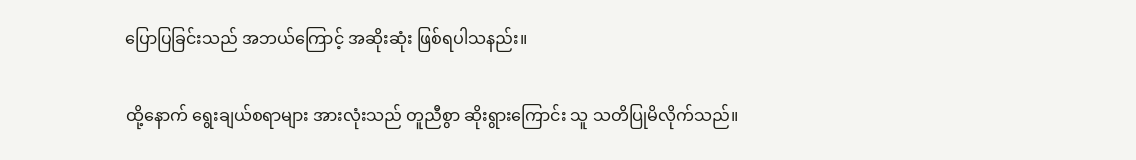ပြောပြခြင်းသည် အဘယ်ကြောင့် အဆိုးဆုံး ဖြစ်ရပါသနည်း။

ထို့နောက် ရွေးချယ်စရာများ အားလုံးသည် တူညီစွာ ဆိုးရွားကြောင်း သူ သတိပြုမိလိုက်သည်။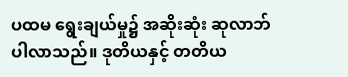ပထမ ရွေးချယ်မှု၌ အဆိုးဆုံး ဆုလာဘ် ပါလာသည်။ ဒုတိယနှင့် တတိယ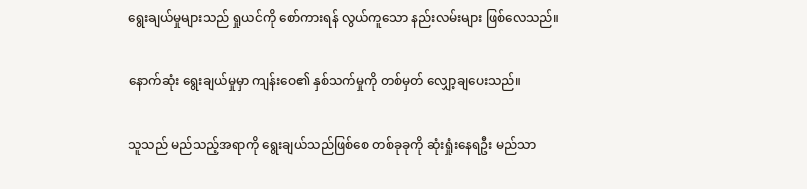ရွေးချယ်မှုများသည် ရှုယင်ကို စော်ကားရန် လွယ်ကူသော နည်းလမ်းများ ဖြစ်လေသည်။

နောက်ဆုံး ရွေးချယ်မှုမှာ ကျန်းဝေ၏ နှစ်သက်မှုကို တစ်မှတ် လျှော့ချပေးသည်။

သူသည် မည်သည့်အရာကို ရွေးချယ်သည်ဖြစ်စေ တစ်ခုခုကို ဆုံးရှုံးနေရဦး မည်သာ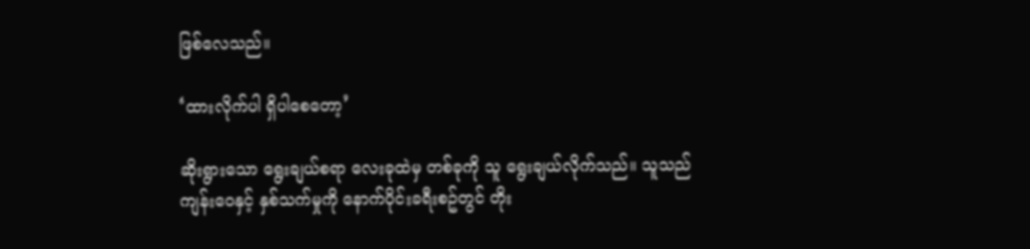ဖြစ်လေသည်။

‘ထားလိုက်ပါ ရှိပါစေတော့’

ဆိုးရွားသော ရွေးချယ်စရာ လေးခုထဲမှ တစ်ခုကို သူ ရွေးချယ်လိုက်သည်။ သူသည် ကျန်းဝေနှင့် နှစ်သက်မှုကို နောက်ပိုင်းခရီးစဥ်တွင် တိုး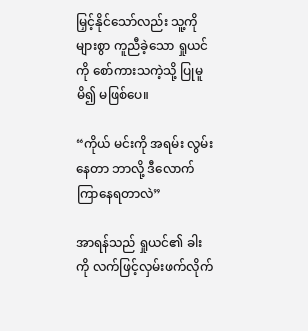မြှင့်နိုင်သော်လည်း သူ့ကို များစွာ ကူညီခဲ့သော ရှုယင်ကို စော်ကားသကဲ့သို့ ပြုမူမိ၍ မဖြစ်ပေ။

“ကိုယ် မင်းကို အရမ်း လွမ်းနေတာ ဘာလို့ ဒီလောက် ကြာနေရတာလဲ”

အာရန်သည် ရှုယင်၏ ခါးကို လက်ဖြင့်လှမ်းဖက်လိုက်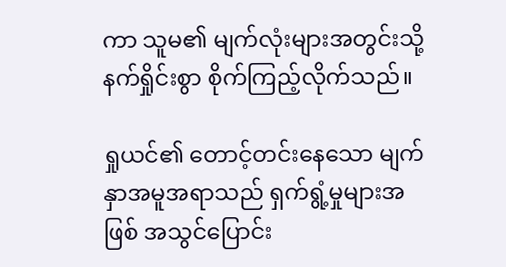ကာ သူမ၏ မျက်လုံးများအတွင်းသို့ နက်ရှိုင်းစွာ စိုက်ကြည့်လိုက်သည်။

ရှုယင်၏ တောင့်တင်းနေသော မျက်နှာအမူအရာသည် ရှက်ရွံ့မှုများအဖြစ် အသွင်ပြောင်း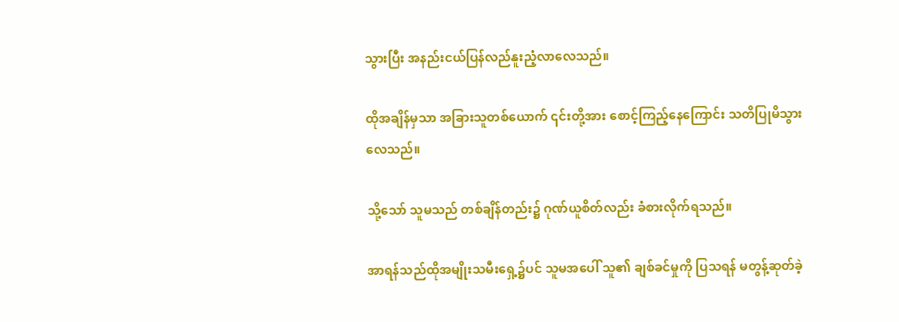သွားပြီး အနည်းငယ်ပြန်လည်နူးညံ့လာလေသည်။

ထိုအချိန်မှသာ အခြားသူတစ်‌ယောက် ၎င်းတို့အား စောင့်ကြည့်နေကြောင်း သတိပြုမိသွားလေသည်။

သို့သော် သူမသည် တစ်ချိန်တည်း၌ ဂုဏ်ယူစိတ်လည်း ခံစားလိုက်ရသည်။

အာရန်သည်ထိုအမျိုးသမီးရှေ့၌ပင် သူမအပေါ် သူ၏ ချစ်ခင်မှုကို ပြသရန် မတွန့်ဆုတ်ခဲ့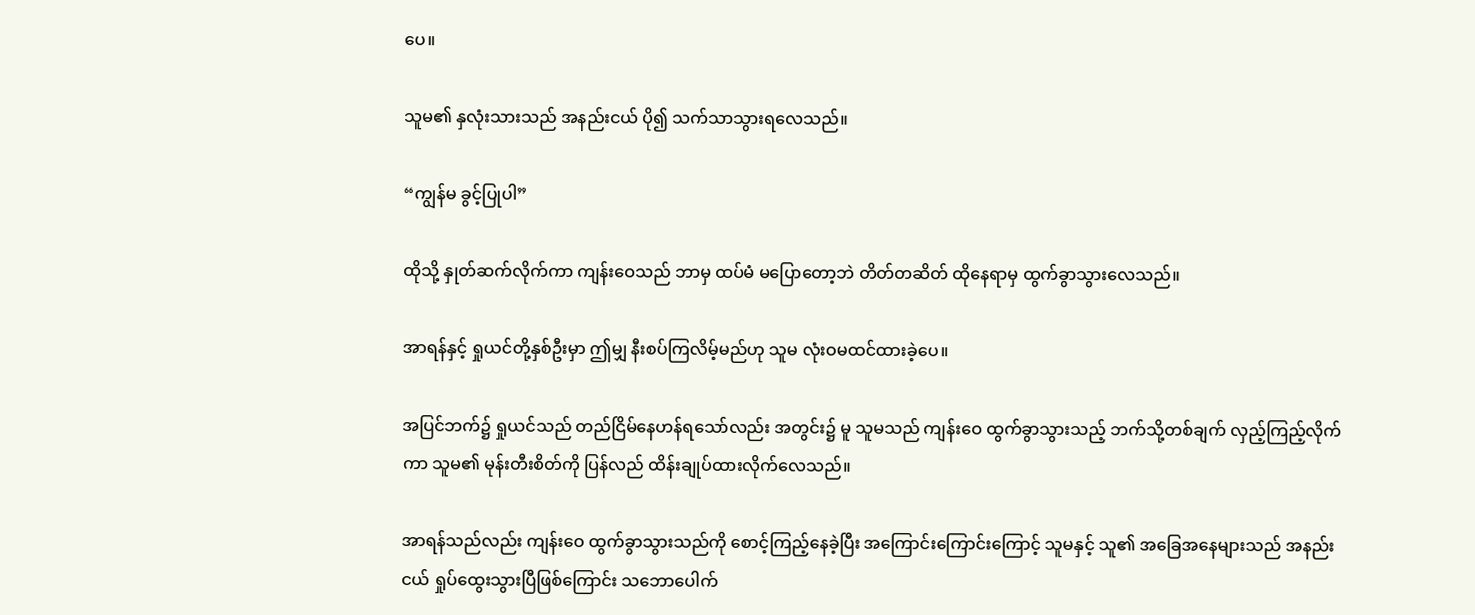ပေ။

သူမ၏ နှလုံးသားသည် အနည်းငယ် ပို၍ သက်သာသွားရလေသည်။

“ကျွန်မ ခွင့်ပြုပါ”

ထိုသို့ နှုတ်ဆက်လိုက်ကာ ကျန်းဝေသည် ဘာမှ ထပ်မံ မပြောတော့ဘဲ တိတ်တဆိတ် ထိုနေရာမှ ထွက်ခွာသွားလေသည်။

အာရန်နှင့် ရှုယင်တို့နှစ်ဦးမှာ ဤမျှ နီးစပ်ကြလိမ့်မည်ဟု သူမ လုံးဝမထင်ထားခဲ့ပေ။

အပြင်ဘက်၌ ရှုယင်သည် တည်ငြိမ်နေဟန်ရသော်လည်း အတွင်း၌ မူ သူမသည် ကျန်းဝေ ထွက်ခွာသွားသည့် ဘက်သို့တစ်ချက် လှည့်ကြည့်လိုက်ကာ သူမ၏ မုန်းတီးစိတ်ကို ပြန်လည် ထိန်းချုပ်ထားလိုက်လေသည်။

အာရန်သည်လည်း ကျန်းဝေ ထွက်ခွာသွားသည်ကို စောင့်ကြည့်နေခဲ့ပြီး အကြောင်းကြောင်းကြောင့် သူမနှင့် သူ၏ အခြေအနေများသည် အနည်းငယ် ရှုပ်ထွေးသွားပြီဖြစ်ကြောင်း သဘောပေါက်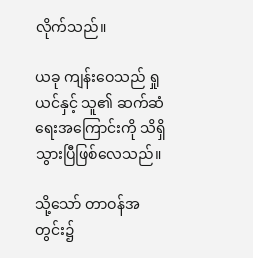လိုက်သည်။

ယခု ကျန်းဝေသည် ရှုယင်နှင့် သူ၏ ဆက်ဆံရေးအကြောင်းကို သိရှိသွားပြီဖြစ်လေသည်။

သို့သော် တာဝန်အတွင်း၌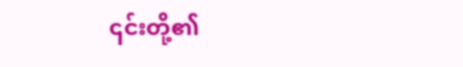၎င်းတို့၏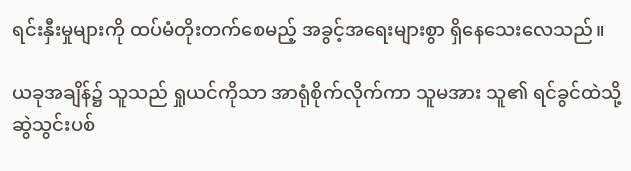ရင်းနှီးမှုများကို ထပ်မံတိုးတက်စေမည့် အခွင့်အရေးများစွာ ရှိနေသေးလေသည်။

ယခုအချိန်၌ သူသည် ရှုယင်ကိုသာ အာရုံစိုက်လိုက်ကာ သူမအား သူ၏ ရင်ခွင်ထဲသို့ ဆွဲသွင်းပစ်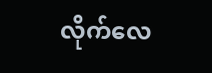လိုက်လေ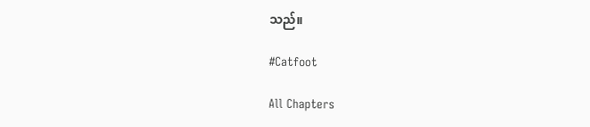သည်။

#Catfoot

All Chapters